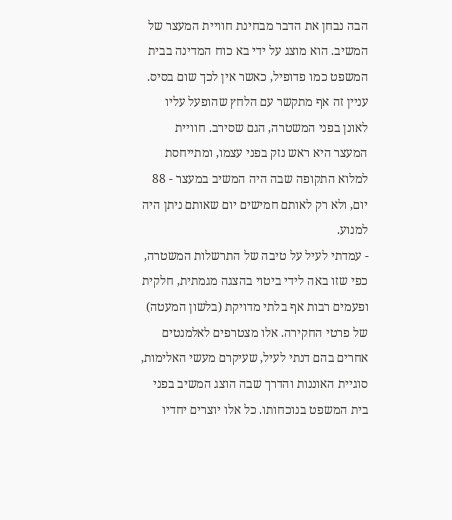הבה נבחן את הדבר מבחינת חוויית המעצר של המשיב. הוא מוצג על ידי בא כוח המדינה בבית המשפט כמו פדופיל, כאשר אין לכך שום בסיס. עניין זה אף מתקשר עם הלחץ שהופעל עליו לאונן בפני המשטרה, הגם שסירב. חוויית המעצר היא ראש נזק בפני עצמו, ומתייחסת למלוא התקופה שבה היה המשיב במעצר - 88 יום, ולא רק לאותם חמישים יום שאותם ניתן היה למנוע.
- עמדתי לעיל על טיבה של התרשלות המשטרה, כפי שזו באה לידי ביטוי בהצגה מגמתית, חלקית ופעמים רבות אף בלתי מדויקת (בלשון המעטה) של פרטי החקירה. אלו מצטרפים לאלמנטים אחרים בהם דנתי לעיל, שעיקרם מעשי האלימות, סוגיית האוננות והדרך שבה הוצג המשיב בפני בית המשפט בנוכחותו. כל אלו יוצרים יחדיו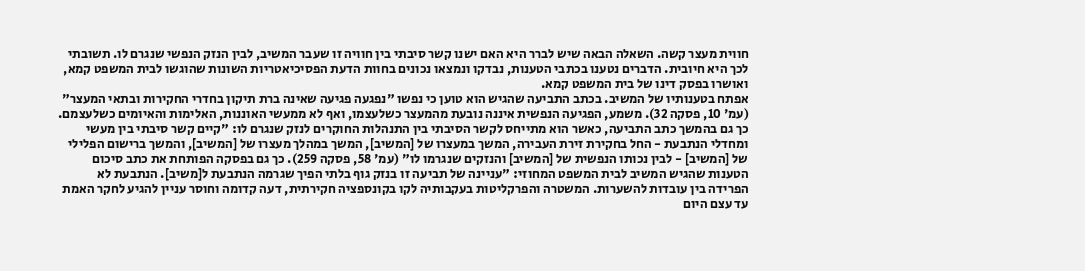חווית מעצר קשה. השאלה הבאה שיש לברר היא האם ישנו קשר סיבתי בין חוויה זו שעבר המשיב, לבין הנזק הנפשי שנגרם לו. תשובתי לכך היא חיובית. הדברים נטענו בכתבי הטענות, נבדקו ונמצאו נכונים בחוות הדעת הפסיכיאטריות השונות שהוגשו לבית המשפט קמא, ואושרו בפסק דינו של בית המשפט קמא.
אפתח בטענותיו של המשיב. בכתב התביעה שהגיש הוא טוען כי נפשו "נפגעה פגיעה שאינה ברת תיקון בחדרי החקירות ובתאי המעצר" (עמ' 10, פסקה 32). משמע, הפגיעה הנפשית איננה נובעת מהמעצר כשלעצמו, ואף לא ממעשי האוננות, האלימות והאיומים כשלעצמם. כך גם בהמשך כתב התביעה, כאשר הוא מתייחס לקשר הסיבתי בין התנהלות החוקרים לנזק שנגרם לו: "קיים קשר סיבתי בין מעשי ומחדלי הנתבעת - החל בחקירת זירת העבירה, המשך במעצרו של [המשיב], המשך במהלך מעצרו של [המשיב], והמשך ברישום הפלילי של [המשיב] - לבין נכותו הנפשית של [המשיב] והנזקים שנגרמו לו" (עמ' 58, פסקה 259). כך גם בפסקה הפותחת את כתב סיכום הטענות שהגיש המשיב לבית המשפט המחוזי: "עניינה של תביעה זו בנזק גוף בלתי הפיך שגרמה הנתבעת ל[משיב]. הנתבעת לא הפרידה בין עובדות להשערות. המשטרה והפרקליטות בעקבותיה לקו בקונספציה חקירתית, דעה קדומה וחוסר עניין להגיע לחקר האמת עד עצם היום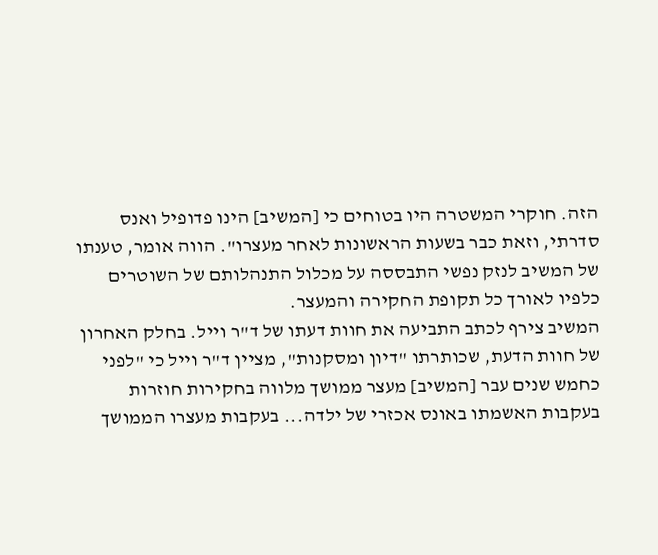הזה. חוקרי המשטרה היו בטוחים כי [המשיב] הינו פדופיל ואנס סדרתי, וזאת כבר בשעות הראשונות לאחר מעצרו". הווה אומר, טענתו של המשיב לנזק נפשי התבססה על מכלול התנהלותם של השוטרים כלפיו לאורך כל תקופת החקירה והמעצר.
המשיב צירף לכתב התביעה את חוות דעתו של ד"ר וייל. בחלק האחרון של חוות הדעת, שכותרתו "דיון ומסקנות", מציין ד"ר וייל כי "לפני כחמש שנים עבר [המשיב] מעצר ממושך מלווה בחקירות חוזרות בעקבות האשמתו באונס אכזרי של ילדה... בעקבות מעצרו הממושך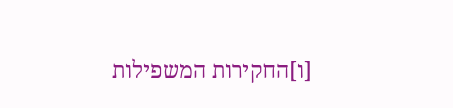[ו]החקירות המשפילות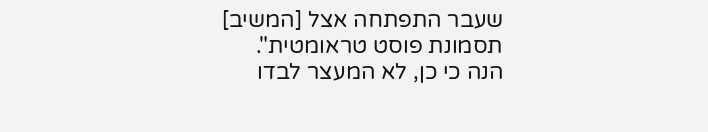שעבר התפתחה אצל [המשיב] תסמונת פוסט טראומטית". הנה כי כן, לא המעצר לבדו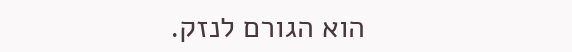הוא הגורם לנזק.